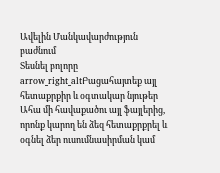Ավելին Մանկավարժություն բաժնում
Տեսնել բոլորը arrow_right_altԲացահայտեք այլ հետաքրքիր և օգտակար նյութեր
Ահա մի հավաքածու այլ ֆայլերից, որոնք կարող են ձեզ հետաքրքրել և օգնել ձեր ուսումնասիրման կամ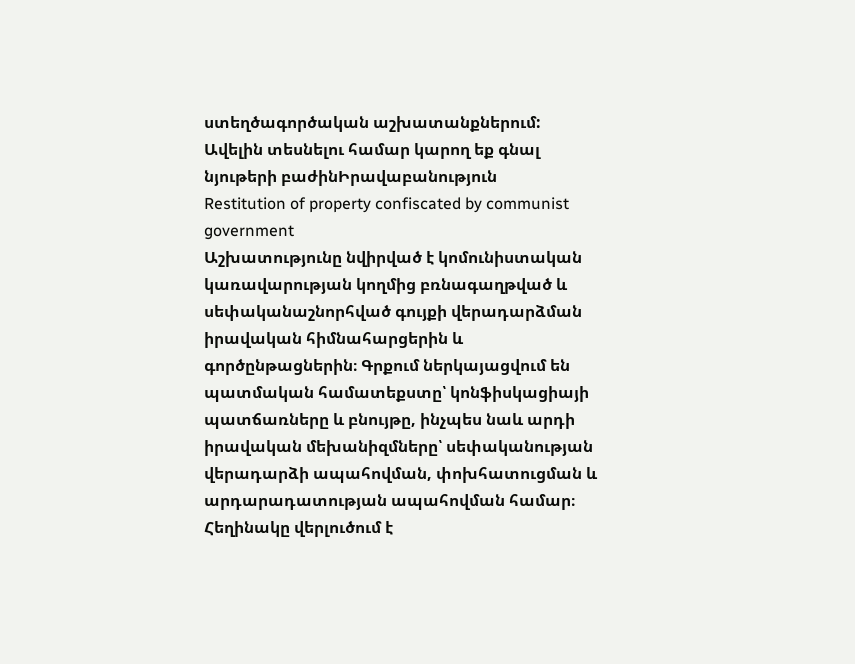ստեղծագործական աշխատանքներում: Ավելին տեսնելու համար կարող եք գնալ նյութերի բաժինԻրավաբանություն
Restitution of property confiscated by communist government
Աշխատությունը նվիրված է կոմունիստական կառավարության կողմից բռնագաղթված և սեփականաշնորհված գույքի վերադարձման իրավական հիմնահարցերին և գործընթացներին։ Գրքում ներկայացվում են պատմական համատեքստը՝ կոնֆիսկացիայի պատճառները և բնույթը, ինչպես նաև արդի իրավական մեխանիզմները՝ սեփականության վերադարձի ապահովման, փոխհատուցման և արդարադատության ապահովման համար։ Հեղինակը վերլուծում է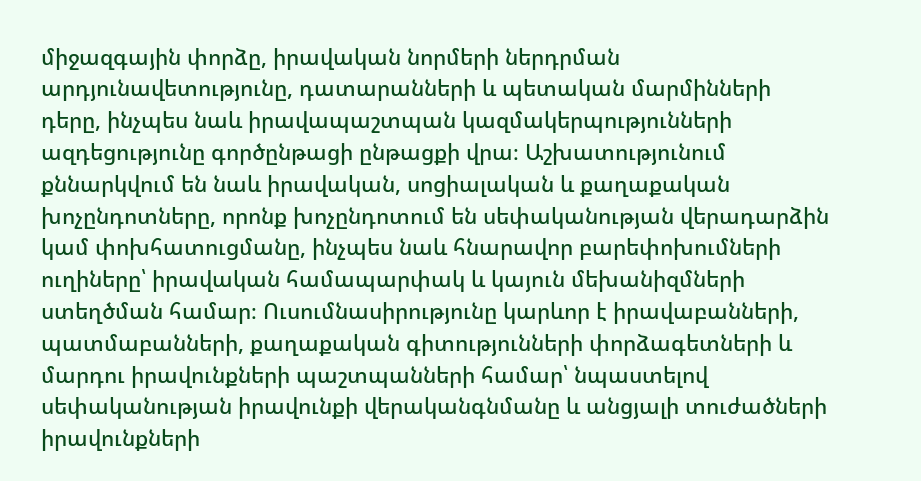միջազգային փորձը, իրավական նորմերի ներդրման արդյունավետությունը, դատարանների և պետական մարմինների դերը, ինչպես նաև իրավապաշտպան կազմակերպությունների ազդեցությունը գործընթացի ընթացքի վրա։ Աշխատությունում քննարկվում են նաև իրավական, սոցիալական և քաղաքական խոչընդոտները, որոնք խոչընդոտում են սեփականության վերադարձին կամ փոխհատուցմանը, ինչպես նաև հնարավոր բարեփոխումների ուղիները՝ իրավական համապարփակ և կայուն մեխանիզմների ստեղծման համար։ Ուսումնասիրությունը կարևոր է իրավաբանների, պատմաբանների, քաղաքական գիտությունների փորձագետների և մարդու իրավունքների պաշտպանների համար՝ նպաստելով սեփականության իրավունքի վերականգնմանը և անցյալի տուժածների իրավունքների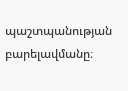պաշտպանության բարելավմանը։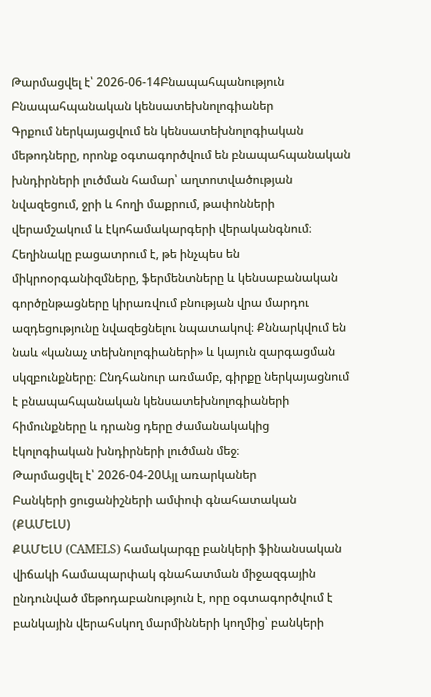Թարմացվել է՝ 2026-06-14Բնապահպանություն
Բնապահպանական կենսատեխնոլոգիաներ
Գրքում ներկայացվում են կենսատեխնոլոգիական մեթոդները, որոնք օգտագործվում են բնապահպանական խնդիրների լուծման համար՝ աղտոտվածության նվազեցում, ջրի և հողի մաքրում, թափոնների վերամշակում և էկոհամակարգերի վերականգնում։ Հեղինակը բացատրում է, թե ինչպես են միկրոօրգանիզմները, ֆերմենտները և կենսաբանական գործընթացները կիրառվում բնության վրա մարդու ազդեցությունը նվազեցնելու նպատակով։ Քննարկվում են նաև «կանաչ տեխնոլոգիաների» և կայուն զարգացման սկզբունքները։ Ընդհանուր առմամբ, գիրքը ներկայացնում է բնապահպանական կենսատեխնոլոգիաների հիմունքները և դրանց դերը ժամանակակից էկոլոգիական խնդիրների լուծման մեջ։
Թարմացվել է՝ 2026-04-20Այլ առարկաներ
Բանկերի ցուցանիշների ամփոփ գնահատական (ՔԱՄԵԼՍ)
ՔԱՄԵԼՍ (CAMELS) համակարգը բանկերի ֆինանսական վիճակի համապարփակ գնահատման միջազգային ընդունված մեթոդաբանություն է, որը օգտագործվում է բանկային վերահսկող մարմինների կողմից՝ բանկերի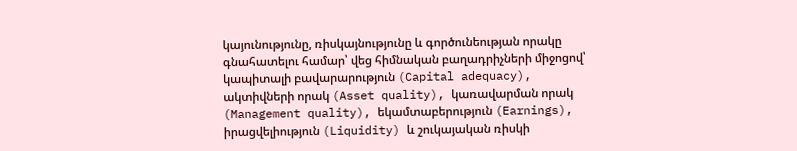կայունությունը, ռիսկայնությունը և գործունեության որակը գնահատելու համար՝ վեց հիմնական բաղադրիչների միջոցով՝ կապիտալի բավարարություն (Capital adequacy), ակտիվների որակ (Asset quality), կառավարման որակ (Management quality), եկամտաբերություն (Earnings), իրացվելիություն (Liquidity) և շուկայական ռիսկի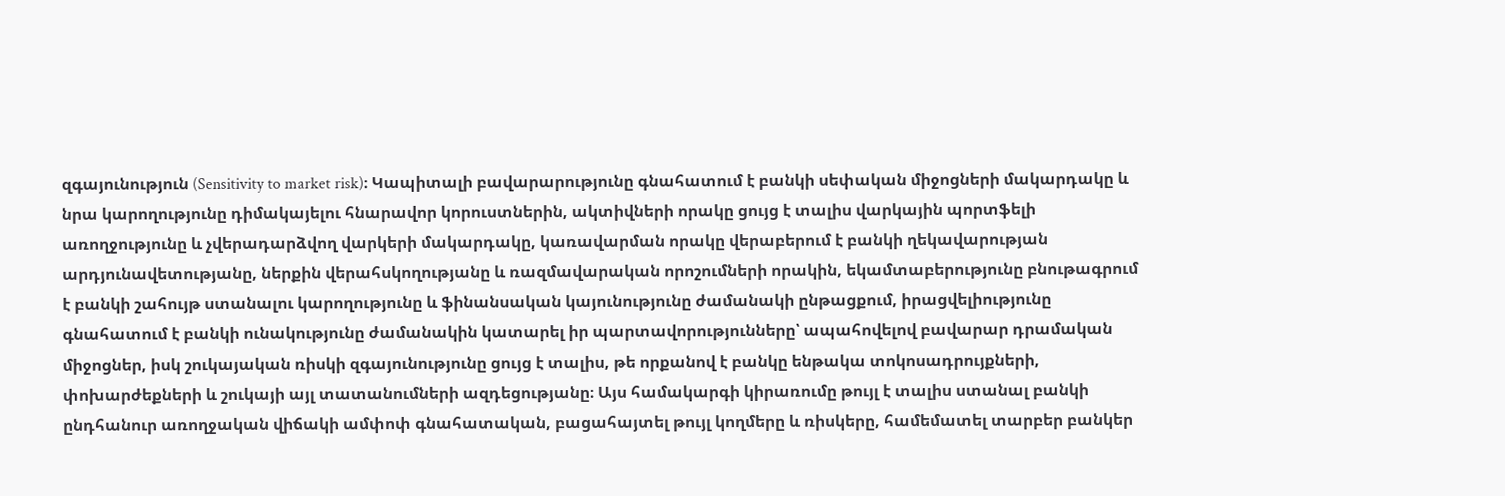զգայունություն (Sensitivity to market risk)։ Կապիտալի բավարարությունը գնահատում է բանկի սեփական միջոցների մակարդակը և նրա կարողությունը դիմակայելու հնարավոր կորուստներին, ակտիվների որակը ցույց է տալիս վարկային պորտֆելի առողջությունը և չվերադարձվող վարկերի մակարդակը, կառավարման որակը վերաբերում է բանկի ղեկավարության արդյունավետությանը, ներքին վերահսկողությանը և ռազմավարական որոշումների որակին, եկամտաբերությունը բնութագրում է բանկի շահույթ ստանալու կարողությունը և ֆինանսական կայունությունը ժամանակի ընթացքում, իրացվելիությունը գնահատում է բանկի ունակությունը ժամանակին կատարել իր պարտավորությունները՝ ապահովելով բավարար դրամական միջոցներ, իսկ շուկայական ռիսկի զգայունությունը ցույց է տալիս, թե որքանով է բանկը ենթակա տոկոսադրույքների, փոխարժեքների և շուկայի այլ տատանումների ազդեցությանը։ Այս համակարգի կիրառումը թույլ է տալիս ստանալ բանկի ընդհանուր առողջական վիճակի ամփոփ գնահատական, բացահայտել թույլ կողմերը և ռիսկերը, համեմատել տարբեր բանկեր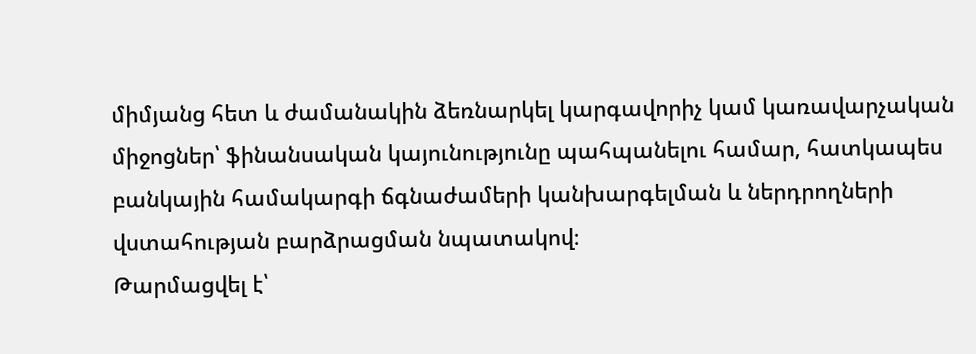միմյանց հետ և ժամանակին ձեռնարկել կարգավորիչ կամ կառավարչական միջոցներ՝ ֆինանսական կայունությունը պահպանելու համար, հատկապես բանկային համակարգի ճգնաժամերի կանխարգելման և ներդրողների վստահության բարձրացման նպատակով։
Թարմացվել է՝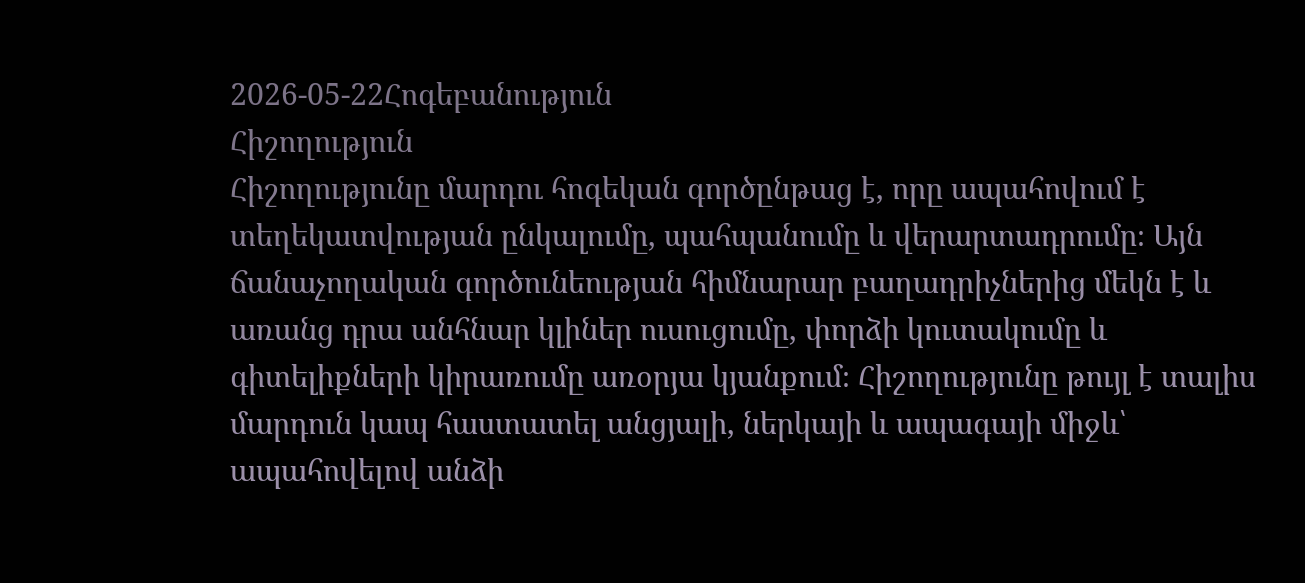2026-05-22Հոգեբանություն
Հիշողություն
Հիշողությունը մարդու հոգեկան գործընթաց է, որը ապահովում է տեղեկատվության ընկալումը, պահպանումը և վերարտադրումը։ Այն ճանաչողական գործունեության հիմնարար բաղադրիչներից մեկն է և առանց դրա անհնար կլիներ ուսուցումը, փորձի կուտակումը և գիտելիքների կիրառումը առօրյա կյանքում։ Հիշողությունը թույլ է տալիս մարդուն կապ հաստատել անցյալի, ներկայի և ապագայի միջև՝ ապահովելով անձի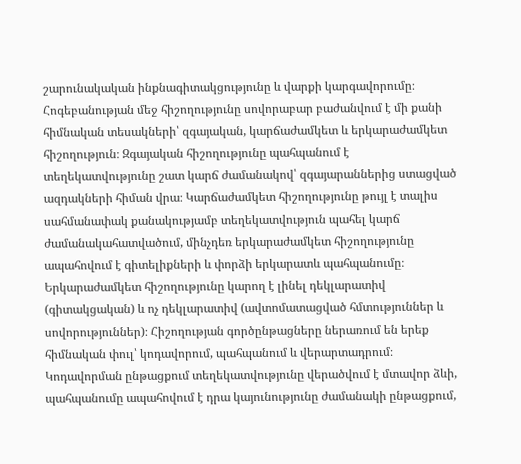շարունակական ինքնագիտակցությունը և վարքի կարգավորումը։ Հոգեբանության մեջ հիշողությունը սովորաբար բաժանվում է մի քանի հիմնական տեսակների՝ զգայական, կարճաժամկետ և երկարաժամկետ հիշողություն։ Զգայական հիշողությունը պահպանում է տեղեկատվությունը շատ կարճ ժամանակով՝ զգայարաններից ստացված ազդակների հիման վրա։ Կարճաժամկետ հիշողությունը թույլ է տալիս սահմանափակ քանակությամբ տեղեկատվություն պահել կարճ ժամանակահատվածում, մինչդեռ երկարաժամկետ հիշողությունը ապահովում է գիտելիքների և փորձի երկարատև պահպանումը։ Երկարաժամկետ հիշողությունը կարող է լինել դեկլարատիվ (գիտակցական) և ոչ դեկլարատիվ (ավտոմատացված հմտություններ և սովորություններ)։ Հիշողության գործընթացները ներառում են երեք հիմնական փուլ՝ կոդավորում, պահպանում և վերարտադրում։ Կոդավորման ընթացքում տեղեկատվությունը վերածվում է մտավոր ձևի, պահպանումը ապահովում է դրա կայունությունը ժամանակի ընթացքում,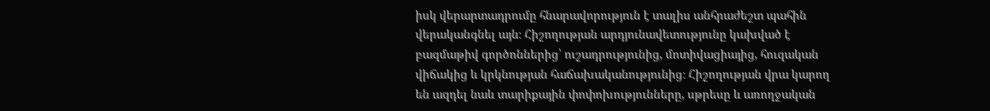իսկ վերարտադրումը հնարավորություն է տալիս անհրաժեշտ պահին վերականգնել այն։ Հիշողության արդյունավետությունը կախված է բազմաթիվ գործոններից՝ ուշադրությունից, մոտիվացիայից, հուզական վիճակից և կրկնության հաճախականությունից։ Հիշողության վրա կարող են ազդել նաև տարիքային փոփոխությունները, սթրեսը և առողջական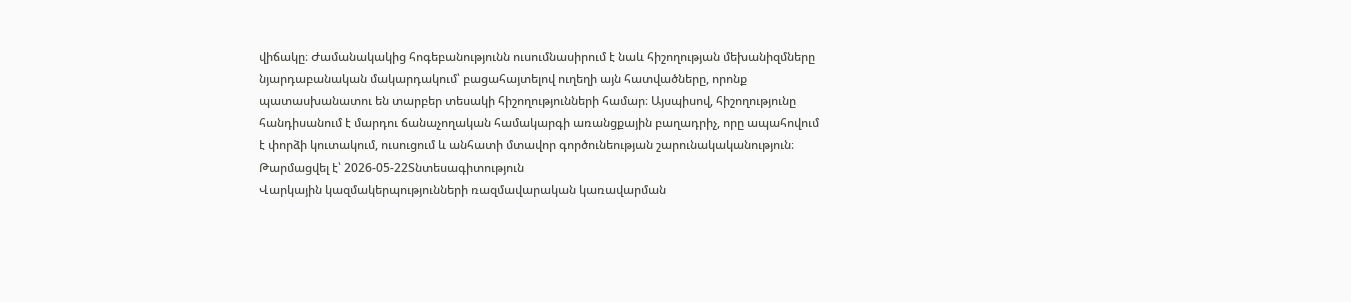վիճակը։ Ժամանակակից հոգեբանությունն ուսումնասիրում է նաև հիշողության մեխանիզմները նյարդաբանական մակարդակում՝ բացահայտելով ուղեղի այն հատվածները, որոնք պատասխանատու են տարբեր տեսակի հիշողությունների համար։ Այսպիսով, հիշողությունը հանդիսանում է մարդու ճանաչողական համակարգի առանցքային բաղադրիչ, որը ապահովում է փորձի կուտակում, ուսուցում և անհատի մտավոր գործունեության շարունակականություն։
Թարմացվել է՝ 2026-05-22Տնտեսագիտություն
Վարկային կազմակերպությունների ռազմավարական կառավարման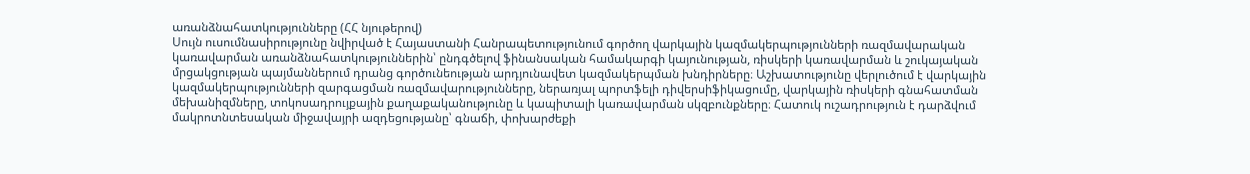առանձնահատկությունները (ՀՀ նյութերով)
Սույն ուսումնասիրությունը նվիրված է Հայաստանի Հանրապետությունում գործող վարկային կազմակերպությունների ռազմավարական կառավարման առանձնահատկություններին՝ ընդգծելով ֆինանսական համակարգի կայունության, ռիսկերի կառավարման և շուկայական մրցակցության պայմաններում դրանց գործունեության արդյունավետ կազմակերպման խնդիրները։ Աշխատությունը վերլուծում է վարկային կազմակերպությունների զարգացման ռազմավարությունները, ներառյալ պորտֆելի դիվերսիֆիկացումը, վարկային ռիսկերի գնահատման մեխանիզմները, տոկոսադրույքային քաղաքականությունը և կապիտալի կառավարման սկզբունքները։ Հատուկ ուշադրություն է դարձվում մակրոտնտեսական միջավայրի ազդեցությանը՝ գնաճի, փոխարժեքի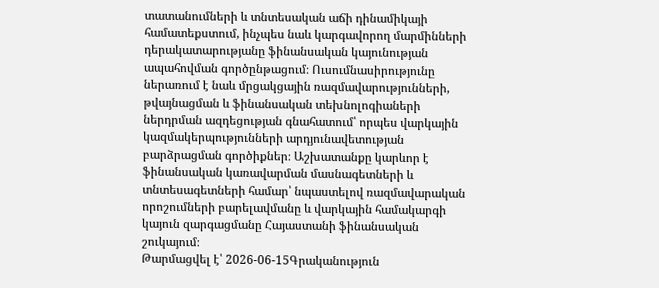տատանումների և տնտեսական աճի դինամիկայի համատեքստում, ինչպես նաև կարգավորող մարմինների դերակատարությանը ֆինանսական կայունության ապահովման գործընթացում։ Ուսումնասիրությունը ներառում է նաև մրցակցային ռազմավարությունների, թվայնացման և ֆինանսական տեխնոլոգիաների ներդրման ազդեցության գնահատում՝ որպես վարկային կազմակերպությունների արդյունավետության բարձրացման գործիքներ։ Աշխատանքը կարևոր է ֆինանսական կառավարման մասնագետների և տնտեսագետների համար՝ նպաստելով ռազմավարական որոշումների բարելավմանը և վարկային համակարգի կայուն զարգացմանը Հայաստանի ֆինանսական շուկայում։
Թարմացվել է՝ 2026-06-15Գրականություն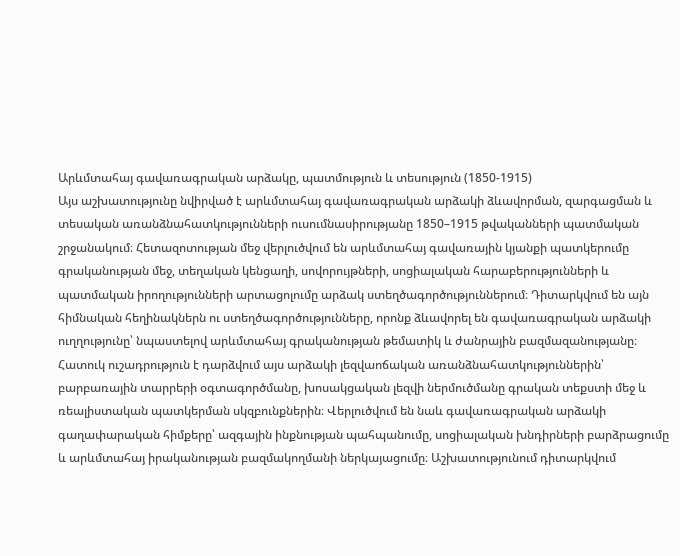Արևմտահայ գավառագրական արձակը, պատմություն և տեսություն (1850-1915)
Այս աշխատությունը նվիրված է արևմտահայ գավառագրական արձակի ձևավորման, զարգացման և տեսական առանձնահատկությունների ուսումնասիրությանը 1850–1915 թվականների պատմական շրջանակում։ Հետազոտության մեջ վերլուծվում են արևմտահայ գավառային կյանքի պատկերումը գրականության մեջ, տեղական կենցաղի, սովորույթների, սոցիալական հարաբերությունների և պատմական իրողությունների արտացոլումը արձակ ստեղծագործություններում։ Դիտարկվում են այն հիմնական հեղինակներն ու ստեղծագործությունները, որոնք ձևավորել են գավառագրական արձակի ուղղությունը՝ նպաստելով արևմտահայ գրականության թեմատիկ և ժանրային բազմազանությանը։ Հատուկ ուշադրություն է դարձվում այս արձակի լեզվաոճական առանձնահատկություններին՝ բարբառային տարրերի օգտագործմանը, խոսակցական լեզվի ներմուծմանը գրական տեքստի մեջ և ռեալիստական պատկերման սկզբունքներին։ Վերլուծվում են նաև գավառագրական արձակի գաղափարական հիմքերը՝ ազգային ինքնության պահպանումը, սոցիալական խնդիրների բարձրացումը և արևմտահայ իրականության բազմակողմանի ներկայացումը։ Աշխատությունում դիտարկվում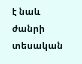է նաև ժանրի տեսական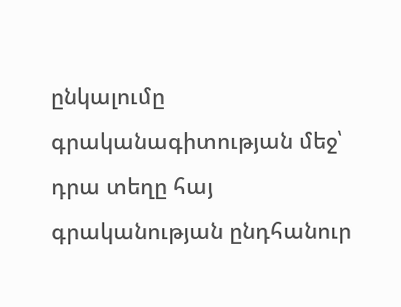ընկալումը գրականագիտության մեջ՝ դրա տեղը հայ գրականության ընդհանուր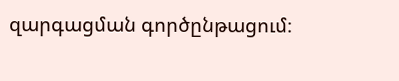զարգացման գործընթացում։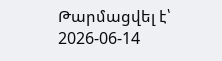Թարմացվել է՝ 2026-06-14